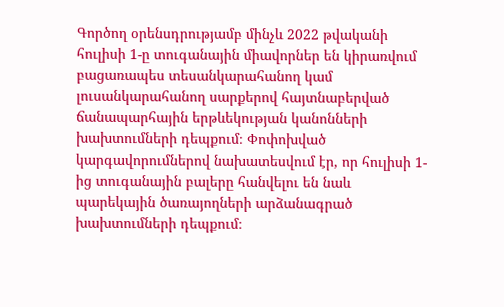Գործող օրենսդրությամբ մինչև 2022 թվականի հուլիսի 1-ը տուգանային միավորներ են կիրառվում բացառապես տեսանկարահանող կամ լուսանկարահանող սարքերով հայտնաբերված ճանապարհային երթևեկության կանոնների խախտումների դեպքում։ Փոփոխված կարգավորումներով նախատեսվում էր, որ հուլիսի 1-ից տուգանային բալերը հանվելու են նաև պարեկային ծառայողների արձանագրած խախտումների դեպքում։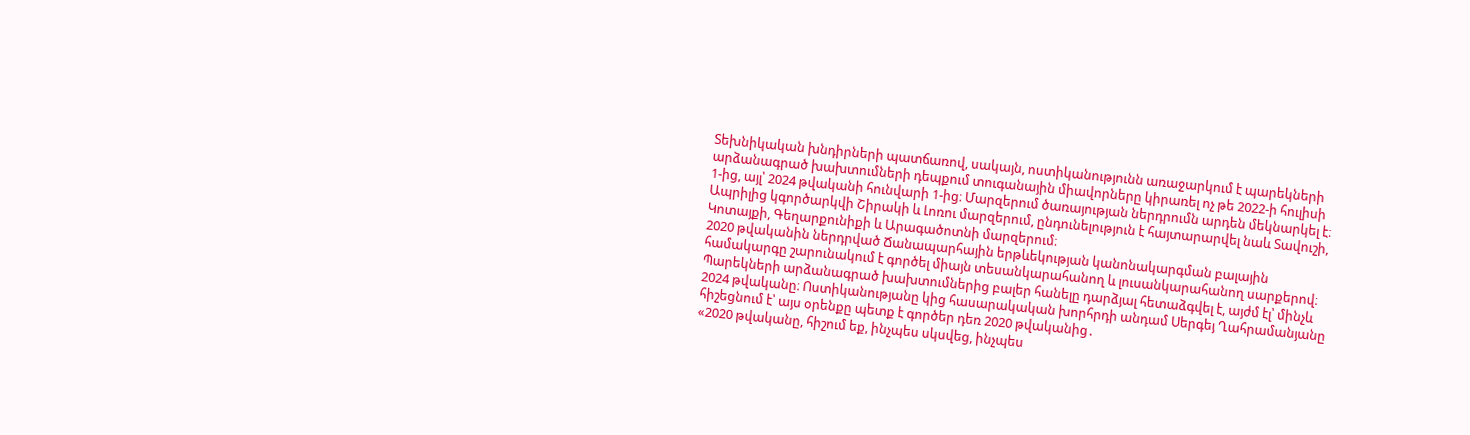Տեխնիկական խնդիրների պատճառով, սակայն, ոստիկանությունն առաջարկում է պարեկների արձանագրած խախտումների դեպքում տուգանային միավորները կիրառել ոչ թե 2022-ի հուլիսի 1-ից, այլ՝ 2024 թվականի հունվարի 1-ից։ Մարզերում ծառայության ներդրումն արդեն մեկնարկել է։ Ապրիլից կգործարկվի Շիրակի և Լոռու մարզերում, ընդունելություն է հայտարարվել նաև Տավուշի, Կոտայքի, Գեղարքունիքի և Արագածոտնի մարզերում։
2020 թվականին ներդրված Ճանապարհային երթևեկության կանոնակարգման բալային համակարգը շարունակում է գործել միայն տեսանկարահանող և լուսանկարահանող սարքերով։ Պարեկների արձանագրած խախտումներից բալեր հանելը դարձյալ հետաձգվել է, այժմ էլ՝ մինչև 2024 թվականը։ Ոստիկանությանը կից հասարակական խորհրդի անդամ Սերգեյ Ղահրամանյանը հիշեցնում է՝ այս օրենքը պետք է գործեր դեռ 2020 թվականից․
«2020 թվականը, հիշում եք, ինչպես սկսվեց, ինչպես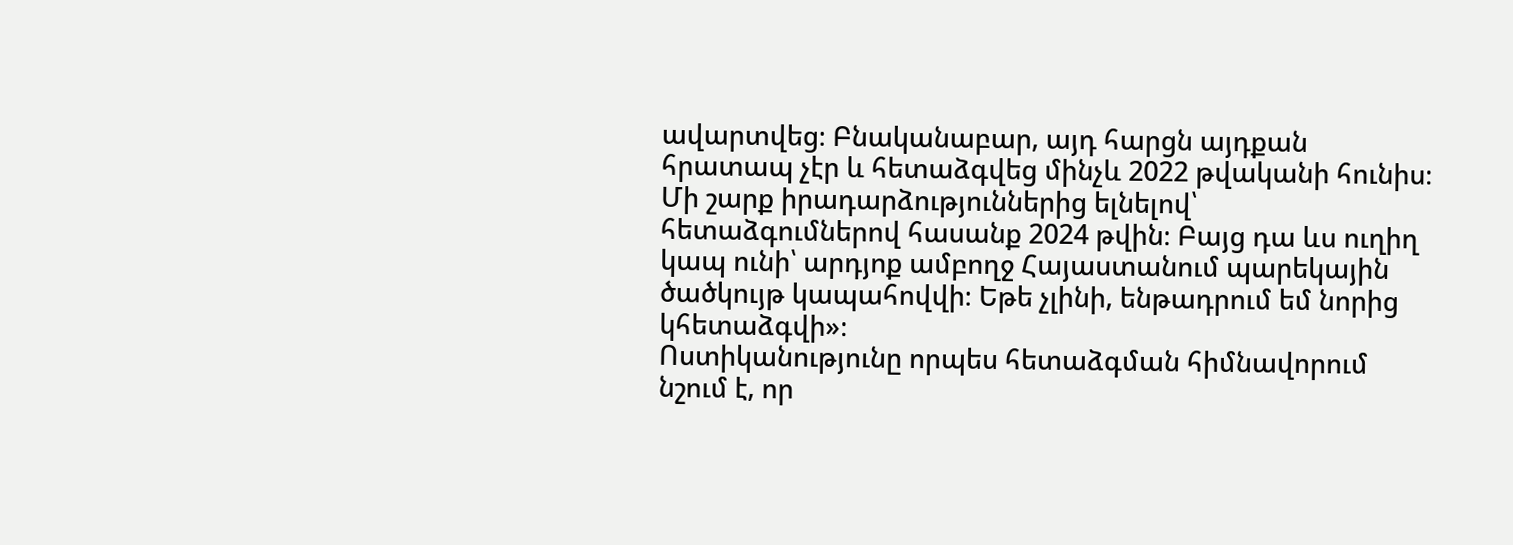ավարտվեց։ Բնականաբար, այդ հարցն այդքան հրատապ չէր և հետաձգվեց մինչև 2022 թվականի հունիս։ Մի շարք իրադարձություններից ելնելով՝ հետաձգումներով հասանք 2024 թվին։ Բայց դա ևս ուղիղ կապ ունի՝ արդյոք ամբողջ Հայաստանում պարեկային ծածկույթ կապահովվի։ Եթե չլինի, ենթադրում եմ նորից կհետաձգվի»։
Ոստիկանությունը որպես հետաձգման հիմնավորում նշում է, որ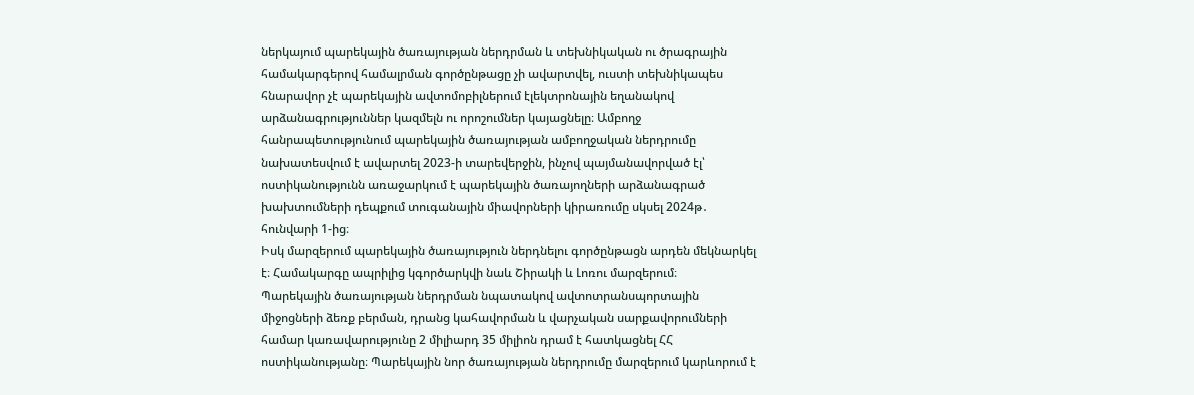ներկայում պարեկային ծառայության ներդրման և տեխնիկական ու ծրագրային համակարգերով համալրման գործընթացը չի ավարտվել, ուստի տեխնիկապես հնարավոր չէ պարեկային ավտոմոբիլներում էլեկտրոնային եղանակով արձանագրություններ կազմելն ու որոշումներ կայացնելը։ Ամբողջ հանրապետությունում պարեկային ծառայության ամբողջական ներդրումը նախատեսվում է ավարտել 2023-ի տարեվերջին, ինչով պայմանավորված էլ՝ ոստիկանությունն առաջարկում է պարեկային ծառայողների արձանագրած խախտումների դեպքում տուգանային միավորների կիրառումը սկսել 2024թ․ հունվարի 1-ից։
Իսկ մարզերում պարեկային ծառայություն ներդնելու գործընթացն արդեն մեկնարկել է։ Համակարգը ապրիլից կգործարկվի նաև Շիրակի և Լոռու մարզերում։
Պարեկային ծառայության ներդրման նպատակով ավտոտրանսպորտային միջոցների ձեռք բերման, դրանց կահավորման և վարչական սարքավորումների համար կառավարությունը 2 միլիարդ 35 միլիոն դրամ է հատկացնել ՀՀ ոստիկանությանը։ Պարեկային նոր ծառայության ներդրումը մարզերում կարևորում է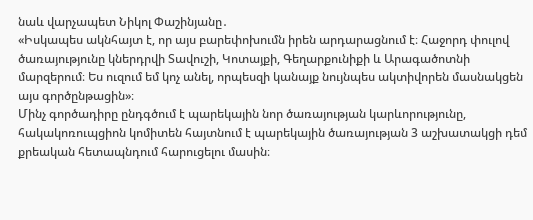նաև վարչապետ Նիկոլ Փաշինյանը․
«Իսկապես ակնհայտ է, որ այս բարեփոխումն իրեն արդարացնում է։ Հաջորդ փուլով ծառայությունը կներդրվի Տավուշի, Կոտայքի, Գեղարքունիքի և Արագածոտնի մարզերում։ Ես ուզում եմ կոչ անել, որպեսզի կանայք նույնպես ակտիվորեն մասնակցեն այս գործընթացին»։
Մինչ գործադիրը ընդգծում է պարեկային նոր ծառայության կարևորությունը, հակակոռուպցիոն կոմիտեն հայտնում է պարեկային ծառայության 3 աշխատակցի դեմ քրեական հետապնդում հարուցելու մասին։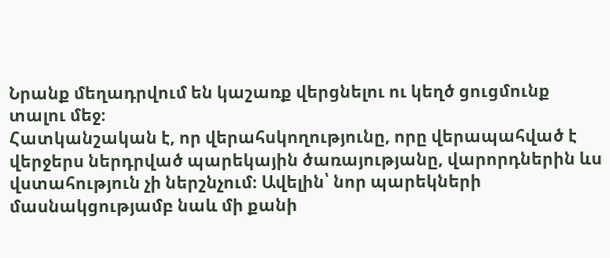Նրանք մեղադրվում են կաշառք վերցնելու ու կեղծ ցուցմունք տալու մեջ։
Հատկանշական է, որ վերահսկողությունը, որը վերապահված է վերջերս ներդրված պարեկային ծառայությանը, վարորդներին ևս վստահություն չի ներշնչում։ Ավելին՝ նոր պարեկների մասնակցությամբ նաև մի քանի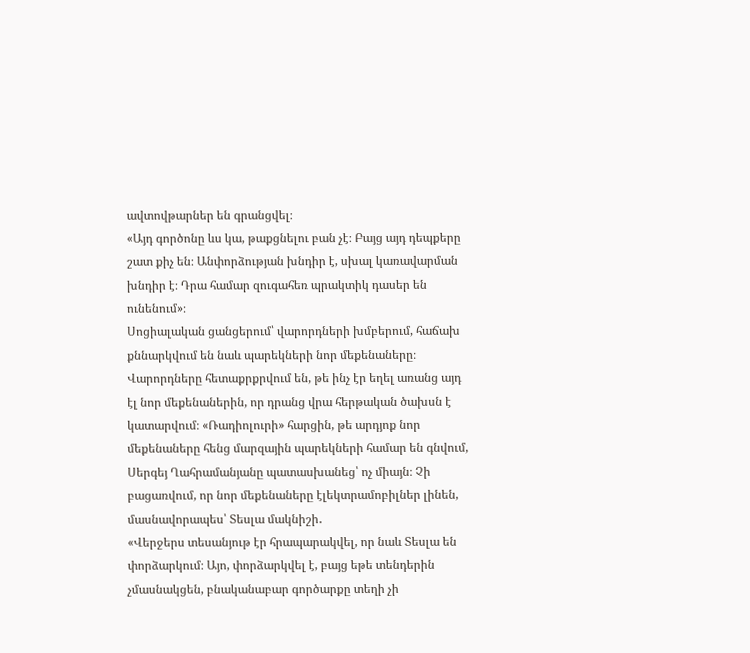ավտովթարներ են գրանցվել։
«Այդ գործոնը ևս կա, թաքցնելու բան չէ։ Բայց այդ դեպքերը շատ քիչ են։ Անփորձության խնդիր է, սխալ կառավարման խնդիր է։ Դրա համար զուգահեռ պրակտիկ դասեր են ունենում»։
Սոցիալական ցանցերում՝ վարորդների խմբերում, հաճախ քննարկվում են նաև պարեկների նոր մեքենաները։ Վարորդները հետաքրքրվում են, թե ինչ էր եղել առանց այդ էլ նոր մեքենաներին, որ դրանց վրա հերթական ծախսն է կատարվում։ «Ռադիոլուրի» հարցին, թե արդյոք նոր մեքենաները հենց մարզային պարեկների համար են գնվում, Սերգեյ Ղահրամանյանը պատասխանեց՝ ոչ միայն։ Չի բացառվում, որ նոր մեքենաները էլեկտրամոբիլներ լինեն, մասնավորապես՝ Տեսլա մակնիշի․
«Վերջերս տեսանյութ էր հրապարակվել, որ նաև Տեսլա են փորձարկում։ Այո, փորձարկվել է, բայց եթե տենդերին չմասնակցեն, բնականաբար գործարքը տեղի չի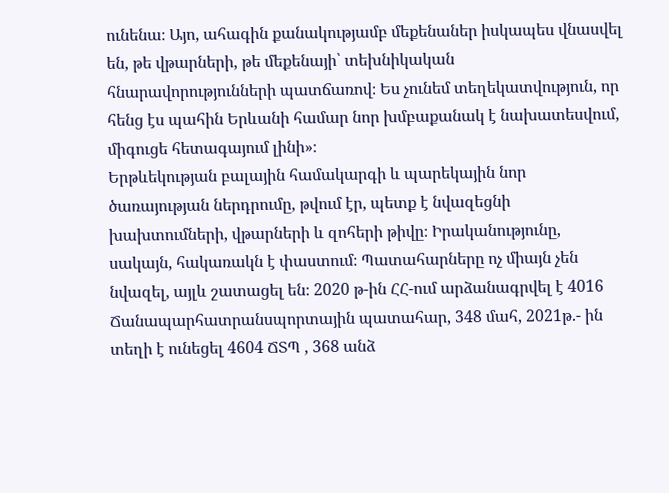ունենա։ Այո, ահագին քանակությամբ մեքենաներ իսկապես վնասվել են, թե վթարների, թե մեքենայի՝ տեխնիկական հնարավորությունների պատճառով։ Ես չունեմ տեղեկատվություն, որ հենց էս պահին Երևանի համար նոր խմբաքանակ է նախատեսվում, միգուցե հետագայում լինի»։
Երթևեկության բալային համակարգի և պարեկային նոր ծառայության ներդրումը, թվում էր, պետք է նվազեցնի խախտումների, վթարների և զոհերի թիվը։ Իրականությունը, սակայն, հակառակն է փաստում։ Պատահարները ոչ միայն չեն նվազել, այլև շատացել են։ 2020 թ-ին ՀՀ-ում արձանագրվել է 4016 Ճանապարհատրանսպորտային պատահար, 348 մահ, 2021թ.- ին տեղի է ունեցել 4604 ՃՏՊ , 368 անձ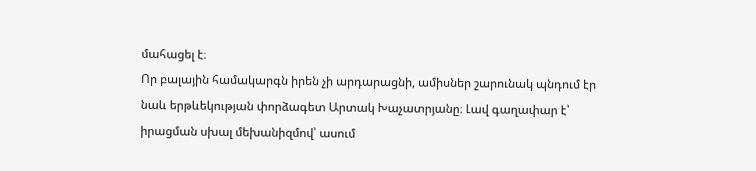մահացել է։
Որ բալային համակարգն իրեն չի արդարացնի, ամիսներ շարունակ պնդում էր նաև երթևեկության փորձագետ Արտակ Խաչատրյանը։ Լավ գաղափար է՝ իրացման սխալ մեխանիզմով՝ ասում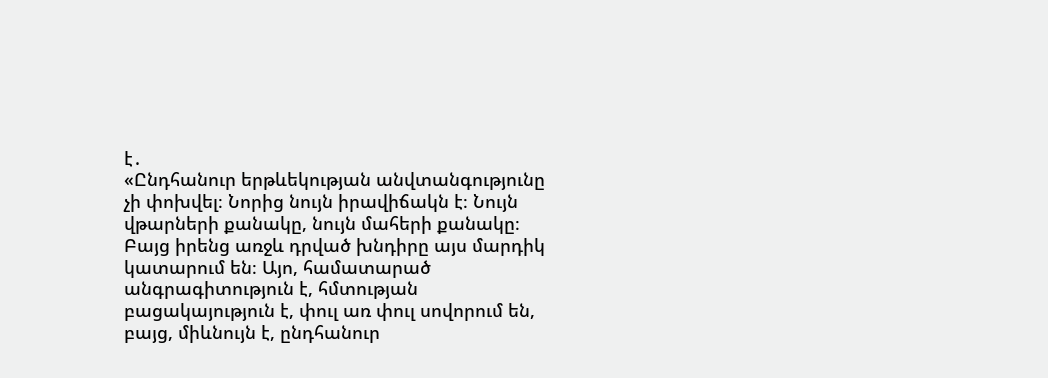է․
«Ընդհանուր երթևեկության անվտանգությունը չի փոխվել։ Նորից նույն իրավիճակն է։ Նույն վթարների քանակը, նույն մահերի քանակը։ Բայց իրենց առջև դրված խնդիրը այս մարդիկ կատարում են։ Այո, համատարած անգրագիտություն է, հմտության բացակայություն է, փուլ առ փուլ սովորում են, բայց, միևնույն է, ընդհանուր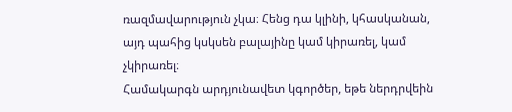ռազմավարություն չկա։ Հենց դա կլինի, կհասկանան, այդ պահից կսկսեն բալայինը կամ կիրառել, կամ չկիրառել։
Համակարգն արդյունավետ կգործեր, եթե ներդրվեին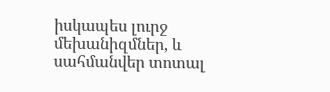իսկապես լուրջ մեխանիզմներ, և սահմանվեր տոտալ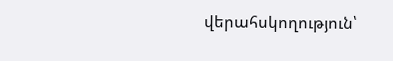վերահսկողություն՝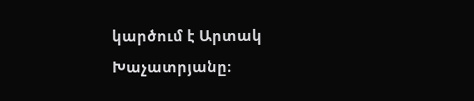կարծում է Արտակ Խաչատրյանը։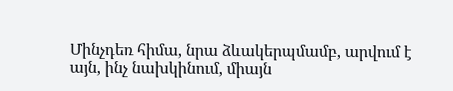Մինչդեռ հիմա, նրա ձևակերպմամբ, արվում է այն, ինչ նախկինում, միայն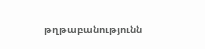թղթաբանությունն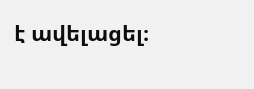է ավելացել։